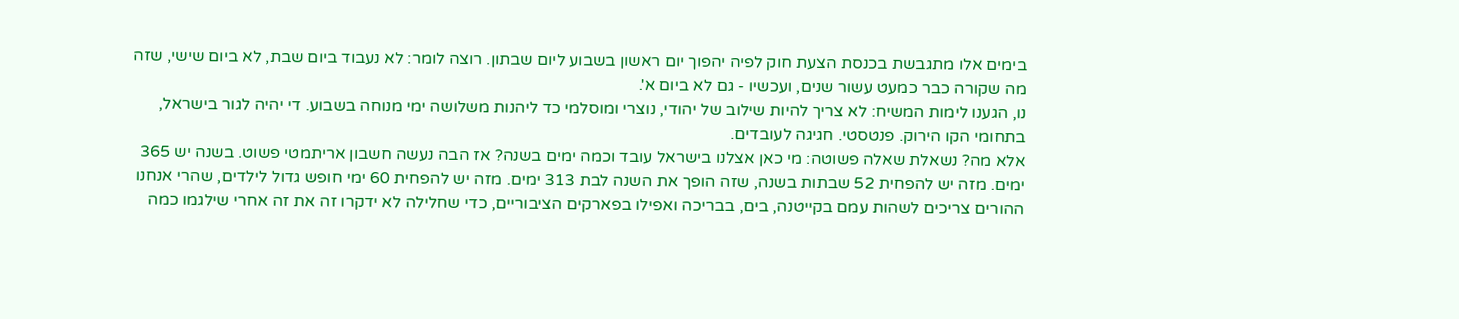בימים אלו מתגבשת בכנסת הצעת חוק לפיה יהפוך יום ראשון בשבוע ליום שבתון. רוצה לומר: לא נעבוד ביום שבת, לא ביום שישי, שזה מה שקורה כבר כמעט עשור שנים, ועכשיו - גם לא ביום א'.
נו, הגענו לימות המשיח: לא צריך להיות שילוב של יהודי, נוצרי ומוסלמי כד ליהנות משלושה ימי מנוחה בשבוע. די יהיה לגור בישראל, בתחומי הקו הירוק. פנטסטי. חגיגה לעובדים.
אלא מה? נשאלת שאלה פשוטה: מי כאן אצלנו בישראל עובד וכמה ימים בשנה? אז הבה נעשה חשבון אריתמטי פשוט. בשנה יש 365 ימים. מזה יש להפחית 52 שבתות בשנה, שזה הופך את השנה לבת 313 ימים. מזה יש להפחית 60 ימי חופש גדול לילדים, שהרי אנחנו ההורים צריכים לשהות עמם בקייטנה, בים, בבריכה ואפילו בפארקים הציבוריים, כדי שחלילה לא ידקרו זה את זה אחרי שילגמו כמה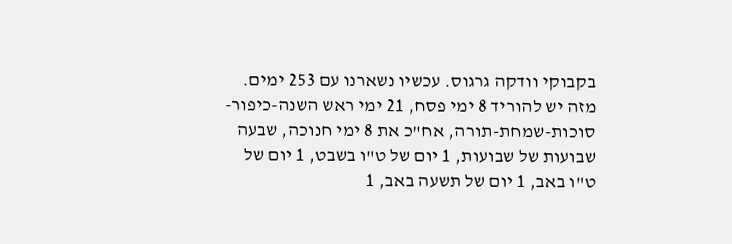בקבוקי וודקה גרגוס. עכשיו נשארנו עם 253 ימים. מזה יש להוריד 8 ימי פסח, 21 ימי ראש השנה-כיפור-סוכות-שמחת-תורה, אח"כ את 8 ימי חנוכה, שבעה שבועות של שבועות, 1 יום של ט"ו בשבט, 1 יום של ט"ו באב, 1 יום של תשעה באב, 1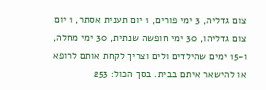צום גדליה, 3 ימי פורים, 1 יום תענית אסתר, 1 יום צום גדליהו, 30 ימי חופשה שנתית, 30 ימי מחלה, ו-15 ימים שהילדים ולים וצריך לקחת אותם לרופא או להישאר איתם בבית. בסך הכול: 253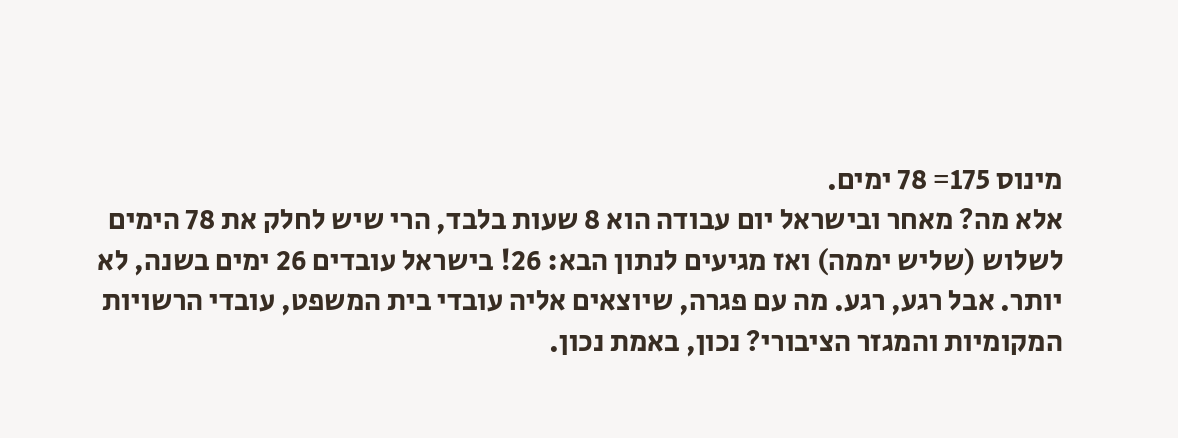מינוס 175= 78 ימים.
אלא מה? מאחר ובישראל יום עבודה הוא 8 שעות בלבד, הרי שיש לחלק את 78 הימים לשלוש (שליש יממה) ואז מגיעים לנתון הבא: 26! בישראל עובדים 26 ימים בשנה, לא יותר. אבל רגע, רגע. מה עם פגרה, שיוצאים אליה עובדי בית המשפט, עובדי הרשויות המקומיות והמגזר הציבורי? נכון, באמת נכון.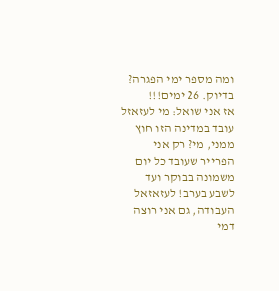ומה מספר ימי הפגרה? בדיוק. 26 ימים!!!
אז אני שואל: מי לעזאזל עובד במדינה הזו חוץ ממני, מי? רק אני הפרייר שעובד כל יום משמונה בבוקר ועד לשבע בערב! לעזאזאל העבודה, גם אני רוצה דמי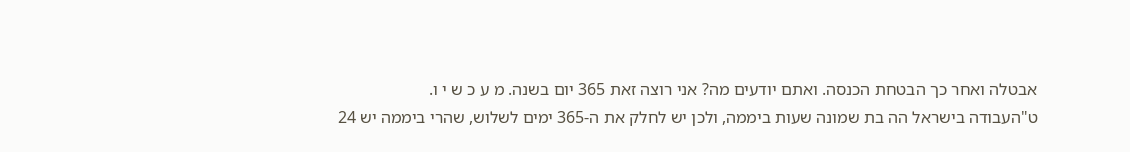אבטלה ואחר כך הבטחת הכנסה. ואתם יודעים מה? אני רוצה זאת 365 יום בשנה. מ ע כ ש י ו.
ט"העבודה בישראל הה בת שמונה שעות ביממה, ולכן יש לחלק את ה-365 ימים לשלוש, שהרי ביממה יש 24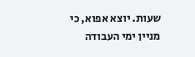שעות. יוצא אפוא, כי מניין ימי העבודה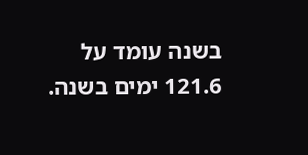בשנה עומד על 121.6 ימים בשנה.